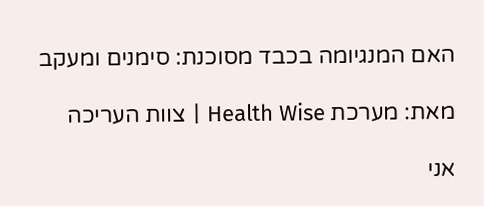האם המנגיומה בכבד מסוכנת: סימנים ומעקב

מאת: מערכת Health Wise | צוות העריכה

אני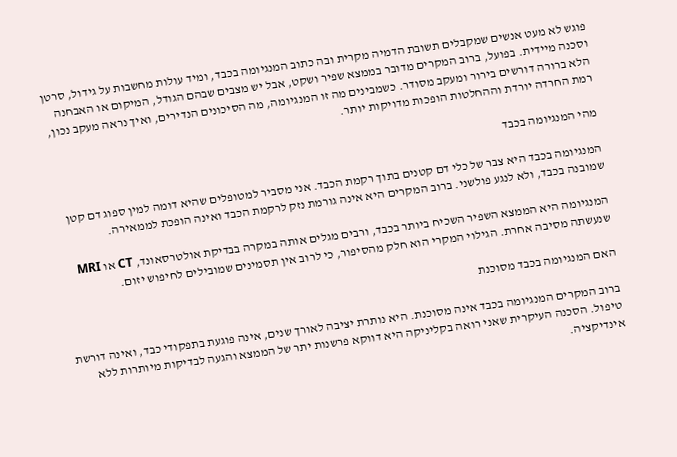פוגש לא מעט אנשים שמקבלים תשובת הדמיה מקרית ובה כתוב המנגיומה בכבד, ומיד עולות מחשבות על גידול, סרטן וסכנה מיידית. בפועל, ברוב המקרים מדובר בממצא שפיר ושקט, אבל יש מצבים שבהם הגודל, המיקום או האבחנה הלא ברורה דורשים בירור ומעקב מסודר. כשמבינים מה זו המנגיומה, מה הסיכונים הנדירים, ואיך נראה מעקב נכון, רמת החרדה יורדת וההחלטות הופכות מדויקות יותר.

מהי המנגיומה בכבד

המנגיומה בכבד היא צבר של כלי דם קטנים בתוך רקמת הכבד. אני מסביר למטופלים שהיא דומה למין ספוג דם קטן שמובנה בכבד, ולא לנגע פולשני. ברוב המקרים היא אינה גורמת נזק לרקמת הכבד ואינה הופכת לממאירה.

המנגיומה היא הממצא השפיר השכיח ביותר בכבד, ורבים מגלים אותה במקרה בבדיקת אולטרסאונד, CT או MRI שנעשתה מסיבה אחרת. הגילוי המקרי הוא חלק מהסיפור, כי לרוב אין תסמינים שמובילים לחיפוש יזום.

האם המנגיומה בכבד מסוכנת

ברוב המקרים המנגיומה בכבד אינה מסוכנת. היא נותרת יציבה לאורך שנים, אינה פוגעת בתפקודי כבד, ואינה דורשת טיפול. הסכנה העיקרית שאני רואה בקליניקה היא דווקא פרשנות יתר של הממצא והגעה לבדיקות מיותרות ללא אינדיקציה.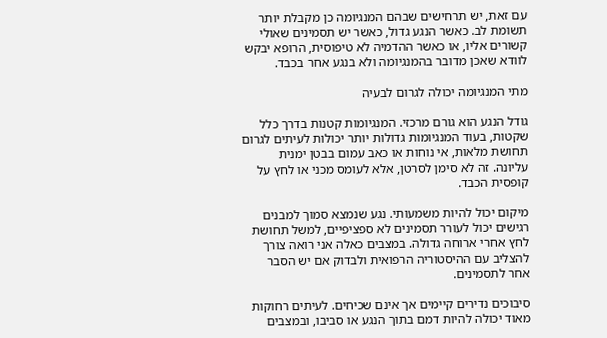עם זאת, יש תרחישים שבהם המנגיומה כן מקבלת יותר תשומת לב. כאשר הנגע גדול, כאשר יש תסמינים שאולי קשורים אליו, או כאשר ההדמיה לא טיפוסית, הרופא יבקש לוודא שאכן מדובר בהמנגיומה ולא בנגע אחר בכבד.

מתי המנגיומה יכולה לגרום לבעיה

גודל הנגע הוא גורם מרכזי. המנגיומות קטנות בדרך כלל שקטות, בעוד המנגיומות גדולות יותר יכולות לעיתים לגרום תחושת מלאות, אי נוחות או כאב עמום בבטן ימנית עליונה. זה לא סימן לסרטן, אלא לעומס מכני או לחץ על קופסית הכבד.

מיקום יכול להיות משמעותי. נגע שנמצא סמוך למבנים רגישים יכול לעורר תסמינים לא ספציפיים, למשל תחושת לחץ אחרי ארוחה גדולה. במצבים כאלה אני רואה צורך להצליב עם ההיסטוריה הרפואית ולבדוק אם יש הסבר אחר לתסמינים.

סיבוכים נדירים קיימים אך אינם שכיחים. לעיתים רחוקות מאוד יכולה להיות דמם בתוך הנגע או סביבו, ובמצבים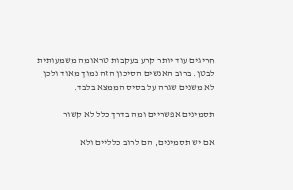חריגים עוד יותר קרע בעקבות טראומה משמעותית לבטן. ברוב האנשים הסיכון הזה נמוך מאוד ולכן לא משנים שגרה על בסיס הממצא בלבד.

תסמינים אפשריים ומה בדרך כלל לא קשור

אם יש תסמינים, הם לרוב כלליים ולא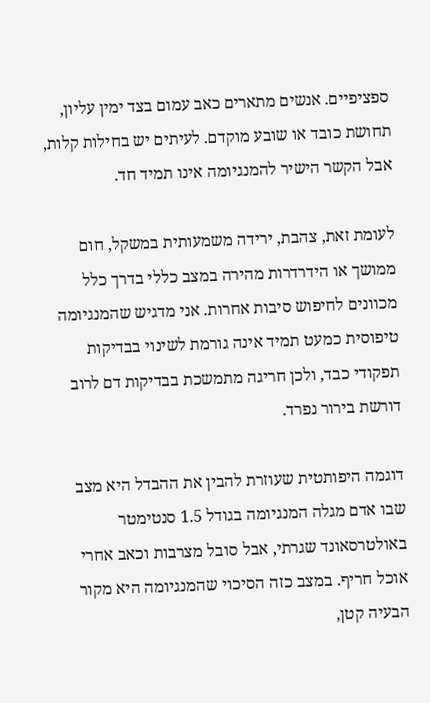ספציפיים. אנשים מתארים כאב עמום בצד ימין עליון, תחושת כובד או שובע מוקדם. לעיתים יש בחילות קלות, אבל הקשר הישיר להמנגיומה אינו תמיד חד.

לעומת זאת, צהבת, ירידה משמעותית במשקל, חום ממושך או הידרדרות מהירה במצב כללי בדרך כלל מכוונים לחיפוש סיבות אחרות. אני מדגיש שהמנגיומה טיפוסית כמעט תמיד אינה גורמת לשינוי בבדיקות תפקודי כבד, ולכן חריגה מתמשכת בבדיקות דם לרוב דורשת בירור נפרד.

דוגמה היפותטית שעוזרת להבין את ההבדל היא מצב שבו אדם מגלה המנגיומה בגודל 1.5 סנטימטר באולטרסאונד שגרתי, אבל סובל מצרבות וכאב אחרי אוכל חריף. במצב כזה הסיכוי שהמנגיומה היא מקור הבעיה קטן,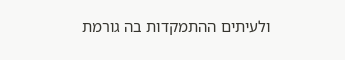ולעיתים ההתמקדות בה גורמת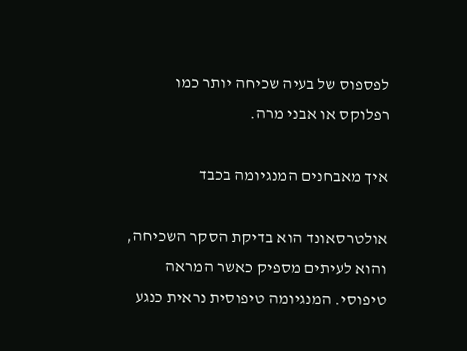לפספוס של בעיה שכיחה יותר כמו רפלוקס או אבני מרה.

איך מאבחנים המנגיומה בכבד

אולטרסאונד הוא בדיקת הסקר השכיחה, והוא לעיתים מספיק כאשר המראה טיפוסי. המנגיומה טיפוסית נראית כנגע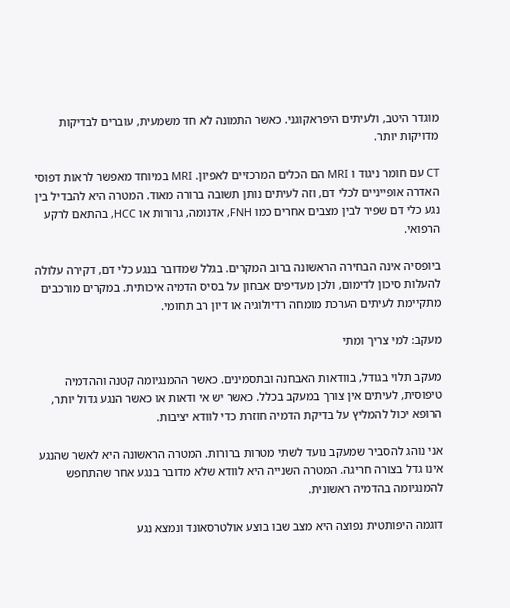מוגדר היטב, ולעיתים היפראקוגני. כאשר התמונה לא חד משמעית, עוברים לבדיקות מדויקות יותר.

CT עם חומר ניגוד ו MRI הם הכלים המרכזיים לאפיון. MRI במיוחד מאפשר לראות דפוסי האדרה אופייניים לכלי דם, וזה לעיתים נותן תשובה ברורה מאוד. המטרה היא להבדיל בין נגע כלי דם שפיר לבין מצבים אחרים כמו FNH, אדנומה, גרורות או HCC, בהתאם לרקע הרפואי.

ביופסיה אינה הבחירה הראשונה ברוב המקרים. בגלל שמדובר בנגע כלי דם, דקירה עלולה להעלות סיכון לדימום, ולכן מעדיפים אבחון על בסיס הדמיה איכותית. במקרים מורכבים מתקיימת לעיתים הערכת מומחה רדיולוגיה או דיון רב תחומי.

מעקב: למי צריך ומתי

מעקב תלוי בגודל, בוודאות האבחנה ובתסמינים. כאשר ההמנגיומה קטנה וההדמיה טיפוסית, לעיתים אין צורך במעקב בכלל. כאשר יש אי ודאות או כאשר הנגע גדול יותר, הרופא יכול להמליץ על בדיקת הדמיה חוזרת כדי לוודא יציבות.

אני נוהג להסביר שמעקב נועד לשתי מטרות ברורות. המטרה הראשונה היא לאשר שהנגע אינו גדל בצורה חריגה. המטרה השנייה היא לוודא שלא מדובר בנגע אחר שהתחפש להמנגיומה בהדמיה ראשונית.

דוגמה היפותטית נפוצה היא מצב שבו בוצע אולטרסאונד ונמצא נגע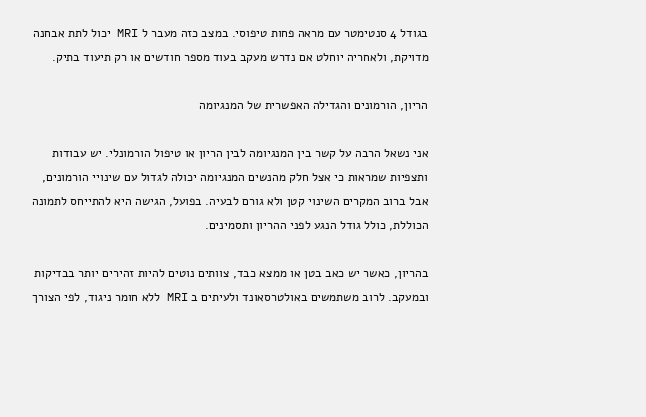בגודל 4 סנטימטר עם מראה פחות טיפוסי. במצב כזה מעבר ל MRI יכול לתת אבחנה מדויקת, ולאחריה יוחלט אם נדרש מעקב בעוד מספר חודשים או רק תיעוד בתיק.

הריון, הורמונים והגדילה האפשרית של המנגיומה

אני נשאל הרבה על קשר בין המנגיומה לבין הריון או טיפול הורמונלי. יש עבודות ותצפיות שמראות כי אצל חלק מהנשים המנגיומה יכולה לגדול עם שינויי הורמונים, אבל ברוב המקרים השינוי קטן ולא גורם לבעיה. בפועל, הגישה היא להתייחס לתמונה הכוללת, כולל גודל הנגע לפני ההריון ותסמינים.

בהריון, כאשר יש כאב בטן או ממצא כבד, צוותים נוטים להיות זהירים יותר בבדיקות ובמעקב. לרוב משתמשים באולטרסאונד ולעיתים ב MRI ללא חומר ניגוד, לפי הצורך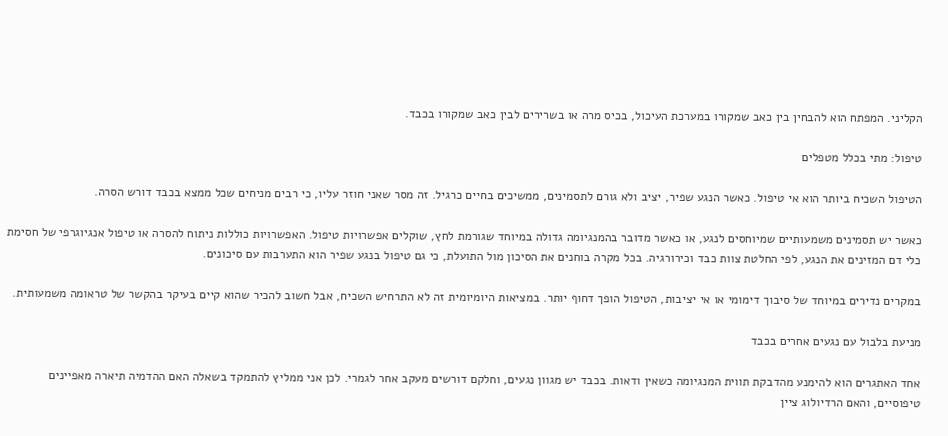הקליני. המפתח הוא להבחין בין כאב שמקורו במערכת העיכול, בכיס מרה או בשרירים לבין כאב שמקורו בכבד.

טיפול: מתי בכלל מטפלים

הטיפול השכיח ביותר הוא אי טיפול. כאשר הנגע שפיר, יציב ולא גורם לתסמינים, ממשיכים בחיים כרגיל. זה מסר שאני חוזר עליו, כי רבים מניחים שכל ממצא בכבד דורש הסרה.

כאשר יש תסמינים משמעותיים שמיוחסים לנגע, או כאשר מדובר בהמנגיומה גדולה במיוחד שגורמת לחץ, שוקלים אפשרויות טיפול. האפשרויות כוללות ניתוח להסרה או טיפול אנגיוגרפי של חסימת כלי דם המזינים את הנגע, לפי החלטת צוות כבד וכירורגיה. בכל מקרה בוחנים את הסיכון מול התועלת, כי גם טיפול בנגע שפיר הוא התערבות עם סיכונים.

במקרים נדירים במיוחד של סיבוך דימומי או אי יציבות, הטיפול הופך דחוף יותר. במציאות היומיומית זה לא התרחיש השכיח, אבל חשוב להכיר שהוא קיים בעיקר בהקשר של טראומה משמעותית.

מניעת בלבול עם נגעים אחרים בכבד

אחד האתגרים הוא להימנע מהדבקת תווית המנגיומה כשאין ודאות. בכבד יש מגוון נגעים, וחלקם דורשים מעקב אחר לגמרי. לכן אני ממליץ להתמקד בשאלה האם ההדמיה תיארה מאפיינים טיפוסיים, והאם הרדיולוג ציין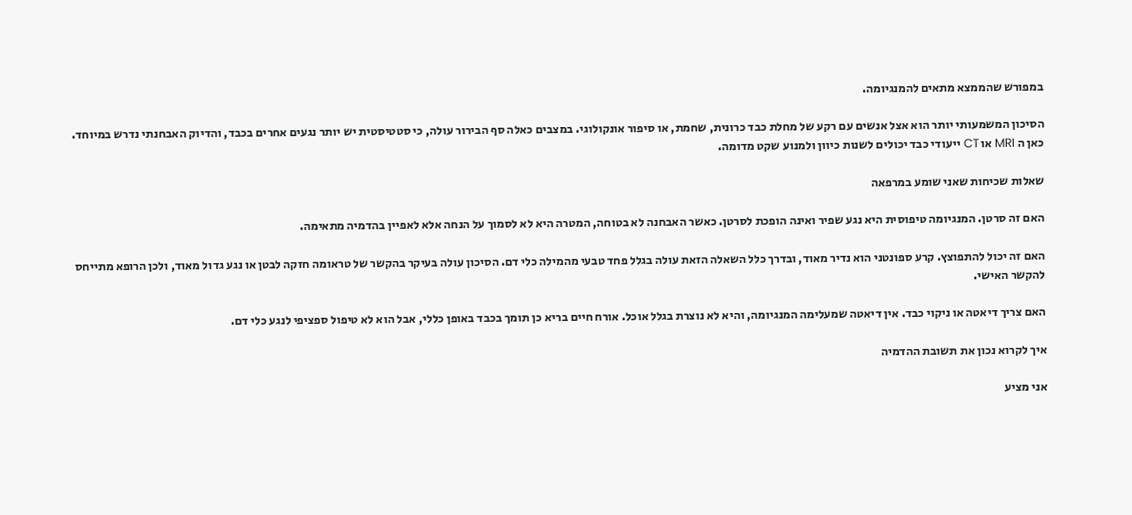במפורש שהממצא מתאים להמנגיומה.

הסיכון המשמעותי יותר הוא אצל אנשים עם רקע של מחלת כבד כרונית, שחמת, או סיפור אונקולוגי. במצבים כאלה סף הבירור עולה, כי סטטיסטית יש יותר נגעים אחרים בכבד, והדיוק האבחנתי נדרש במיוחד. כאן ה MRI או CT ייעודי כבד יכולים לשנות כיוון ולמנוע שקט מדומה.

שאלות שכיחות שאני שומע במרפאה

האם זה סרטן. המנגיומה טיפוסית היא נגע שפיר ואינה הופכת לסרטן. כאשר האבחנה לא בטוחה, המטרה היא לא לסמוך על הנחה אלא לאפיין בהדמיה מתאימה.

האם זה יכול להתפוצץ. קרע ספונטני הוא נדיר מאוד, ובדרך כלל השאלה הזאת עולה בגלל פחד טבעי מהמילה כלי דם. הסיכון עולה בעיקר בהקשר של טראומה חזקה לבטן או נגע גדול מאוד, ולכן הרופא מתייחס להקשר האישי.

האם צריך דיאטה או ניקוי כבד. אין דיאטה שמעלימה המנגיומה, והיא לא נוצרת בגלל אוכל. אורח חיים בריא כן תומך בכבד באופן כללי, אבל הוא לא טיפול ספציפי לנגע כלי דם.

איך לקרוא נכון את תשובת ההדמיה

אני מציע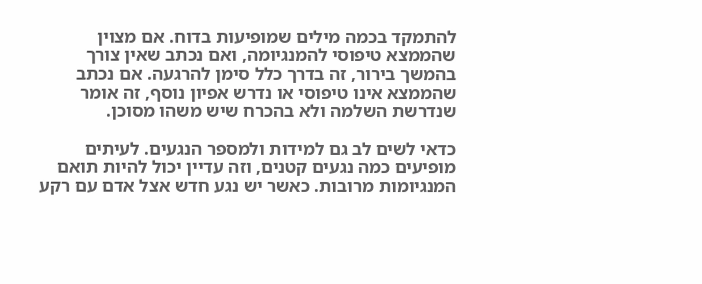להתמקד בכמה מילים שמופיעות בדוח. אם מצוין שהממצא טיפוסי להמנגיומה, ואם נכתב שאין צורך בהמשך בירור, זה בדרך כלל סימן להרגעה. אם נכתב שהממצא אינו טיפוסי או נדרש אפיון נוסף, זה אומר שנדרשת השלמה ולא בהכרח שיש משהו מסוכן.

כדאי לשים לב גם למידות ולמספר הנגעים. לעיתים מופיעים כמה נגעים קטנים, וזה עדיין יכול להיות תואם המנגיומות מרובות. כאשר יש נגע חדש אצל אדם עם רקע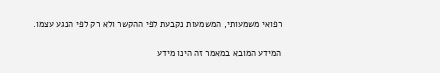רפואי משמעותי, המשמעות נקבעת לפי ההקשר ולא רק לפי הנגע עצמו.

המידע המובא במאמר זה הינו מידע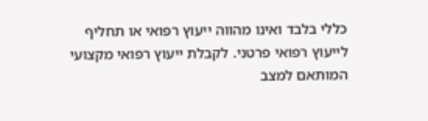כללי בלבד ואינו מהווה ייעוץ רפואי או תחליף לייעוץ רפואי פרטני. לקבלת ייעוץ רפואי מקצועי המותאם למצב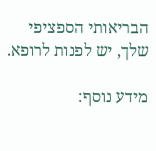הבריאותי הספציפי שלך, יש לפנות לרופא.

מידע נוסף: